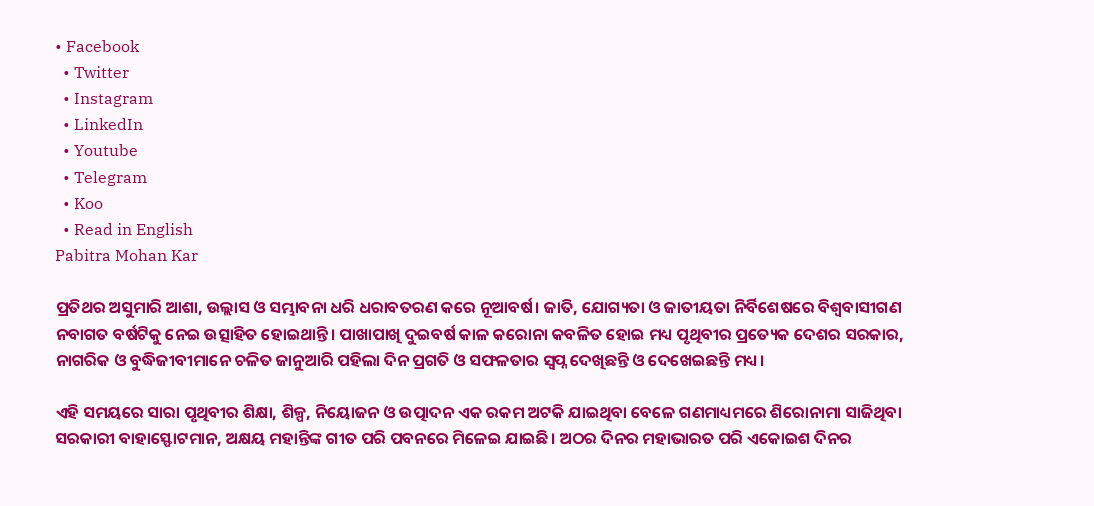• Facebook
  • Twitter
  • Instagram
  • LinkedIn
  • Youtube
  • Telegram
  • Koo
  • Read in English
Pabitra Mohan Kar

ପ୍ରତିଥର ଅସୁମାରି ଆଶା, ଉଲ୍ଲାସ ଓ ସମ୍ଭାବନା ଧରି ଧରାବତରଣ କରେ ନୂଆବର୍ଷ। ଜାତି, ଯୋଗ୍ୟତା ଓ ଜାତୀୟତା ନିର୍ବିଶେଷରେ ବିଶ୍ୱବାସୀଗଣ ନବାଗତ ବର୍ଷଟିକୁ ନେଇ ଉତ୍ସାହିତ ହୋଇଥାନ୍ତି। ପାଖାପାଖି ଦୁଇବର୍ଷ କାଳ କରୋନା କବଳିତ ହୋଇ ମଧ୍ୟ ପୃଥିବୀର ପ୍ରତ୍ୟେକ ଦେଶର ସରକାର, ନାଗରିକ ଓ ବୁଦ୍ଧିଜୀବୀମାନେ ଚଳିତ ଜାନୁଆରି ପହିଲା ଦିନ ପ୍ରଗତି ଓ ସଫଳତାର ସ୍ୱପ୍ନ ଦେଖିଛନ୍ତି ଓ ଦେଖେଇଛନ୍ତି ମଧ୍ୟ।

ଏହି ସମୟରେ ସାରା ପୃଥିବୀର ଶିକ୍ଷା, ଶିଳ୍ପ, ନିୟୋଜନ ଓ ଉତ୍ପାଦନ ଏକ ରକମ ଅଟକି ଯାଇଥିବା ବେଳେ ଗଣମାଧ୍ୟମରେ ଶିରୋନାମା ସାଜିଥିବା ସରକାରୀ ବାହାସ୍ଫୋଟମାନ, ଅକ୍ଷୟ ମହାନ୍ତିଙ୍କ ଗୀତ ପରି ପବନରେ ମିଳେଇ ଯାଇଛି। ଅଠର ଦିନର ମହାଭାରତ ପରି ଏକୋଇଶ ଦିନର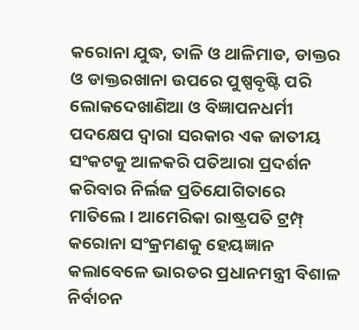କରୋନା ଯୁଦ୍ଧ, ତାଳି ଓ ଥାଳିମାଡ, ଡାକ୍ତର ଓ ଡାକ୍ତରଖାନା ଉପରେ ପୁଷ୍ପବୃଷ୍ଟି ପରି ଲୋକଦେଖାଣିଆ ଓ ବିଜ୍ଞାପନଧର୍ମୀ ପଦକ୍ଷେପ ଦ୍ଵାରା ସରକାର ଏକ ଜାତୀୟ ସଂକଟକୁ ଆଳକରି ପତିଆରା ପ୍ରଦର୍ଶନ କରିବାର ନିର୍ଲଜ ପ୍ରତିଯୋଗିତାରେ ମାତିଲେ। ଆମେରିକା ରାଷ୍ଟ୍ରପତି ଟ୍ରମ୍ପ୍‌ କରୋନା ସଂକ୍ରମଣକୁ ହେୟଜ୍ଞାନ କଲାବେଳେ ଭାରତର ପ୍ରଧାନମନ୍ତ୍ରୀ ବିଶାଳ ନିର୍ବାଚନ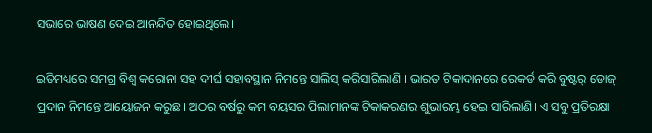ସଭାରେ ଭାଷଣ ଦେଇ ଆନନ୍ଦିତ ହୋଇଥିଲେ।

ଇତିମଧ୍ୟରେ ସମଗ୍ର ବିଶ୍ଵ କରୋନା ସହ ଦୀର୍ଘ ସହାବସ୍ଥାନ ନିମନ୍ତେ ସାଲିସ୍ କରିସାରିଲାଣି । ଭାରତ ଟିକାଦାନରେ ରେକର୍ଡ କରି ବୁଷ୍ଟର୍‌ ଡୋଜ୍‌ ପ୍ରଦାନ ନିମନ୍ତେ ଆୟୋଜନ କରୁଛ। ଅଠର ବର୍ଷରୁ କମ ବୟସର ପିଲାମାନଙ୍କ ଟିକାକରଣର ଶୁଭାରମ୍ଭ ହେଇ ସାରିଲାଣି। ଏ ସବୁ ପ୍ରତିରକ୍ଷା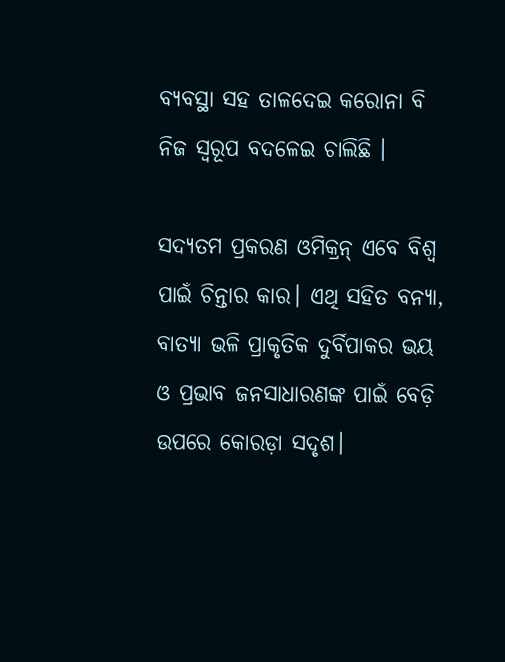ବ୍ୟବସ୍ଥା ସହ ତାଳଦେଇ କରୋନା ବି ନିଜ ସ୍ୱରୂପ ବଦଳେଇ ଚାଲିଛି ।

ସଦ୍ୟତମ ପ୍ରକରଣ ଓମିକ୍ରନ୍‌ ଏବେ ବିଶ୍ଵ ପାଇଁ ଚିନ୍ତାର କାର। ଏଥି ସହିତ ବନ୍ୟା, ବାତ୍ୟା ଭଳି ପ୍ରାକୃତିକ ଦୁର୍ବିପାକର ଭୟ ଓ ପ୍ରଭାବ ଜନସାଧାରଣଙ୍କ ପାଇଁ ବେଡ଼ି ଉପରେ କୋରଡ଼ା ସଦୃଶ।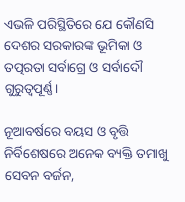ଏଭଳି ପରିସ୍ଥିତିରେ ଯେ କୌଣସି ଦେଶର ସରକାରଙ୍କ ଭୂମିକା ଓ ତତ୍ପରତା ସର୍ବାଗ୍ରେ ଓ ସର୍ବାଦୌ ଗୁରୁତ୍ଵପୂର୍ଣ୍ଣ।

ନୂଆବର୍ଷରେ ବୟସ ଓ ବୃତ୍ତି ନିର୍ବିଶେଷରେ ଅନେକ ବ୍ୟକ୍ତି ତମାଖୁ ସେବନ ବର୍ଜନ,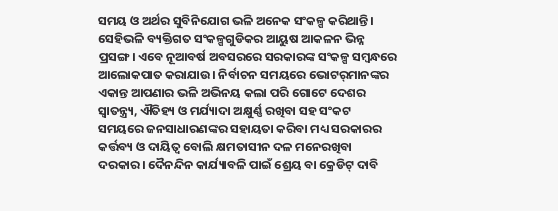ସମୟ ଓ ଅର୍ଥର ସୁବିନିଯୋଗ ଭଳି ଅନେକ ସଂକଳ୍ପ କରିଥାନ୍ତି। ସେହିଭଳି ବ୍ୟକ୍ତିଗତ ସଂକଳ୍ପଗୁଡିକର ଆୟୁଷ ଆକଳନ ଭିନ୍ନ ପ୍ରସଙ୍ଗ। ଏବେ ନୂଆବର୍ଷ ଅବସରରେ ସରକାରଙ୍କ ସଂକଳ୍ପ ସମ୍ବନ୍ଧରେ ଆଲୋକପାତ କରାଯାଉ। ନିର୍ବାଚନ ସମୟରେ ଭୋଟର୍‌ମାନଙ୍କର ଏକାନ୍ତ ଆପଣାର ଭଳି ଅଭିନୟ କଲା ପରି ଗୋଟେ ଦେଶର ସ୍ୱାତନ୍ତ୍ର୍ୟ, ଐତିହ୍ୟ ଓ ମର୍ଯ୍ୟାଦା ଅକ୍ଷୁର୍ଣ୍ଣ ରଖିବା ସହ ସଂକଟ ସମୟରେ ଜନସାଧାରଣଙ୍କର ସହାୟତା କରିବା ମଧ୍ୟ ସରକାରର କର୍ତ୍ତବ୍ୟ ଓ ଦାୟିତ୍ଵ ବୋଲି କ୍ଷମତାସୀନ ଦଳ ମନେରଖିବା ଦରକାର। ଦୈନନ୍ଦିନ କାର୍ଯ୍ୟାବଳି ପାଇଁ ଶ୍ରେୟ ବା କ୍ରେଡିଟ୍‌ ଦାବି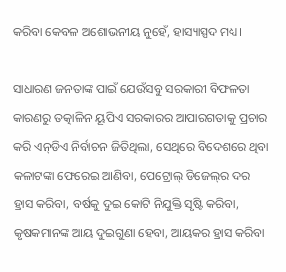କରିବା କେବଳ ଅଶୋଭନୀୟ ନୁହେଁ, ହାସ୍ୟାସ୍ପଦ ମଧ୍ୟ।

ସାଧାରଣ ଜନତାଙ୍କ ପାଇଁ ଯେଉଁସବୁ ସରକାରୀ ବିଫଳତା କାରଣରୁ ତତ୍କାଳିନ ୟୂପିଏ ସରକାରର ଆପାରଗତାକୁ ପ୍ରଚାର କରି ଏନ୍‌ଡିଏ ନିର୍ବାଚନ ଜିତିଥିଲା, ସେଥିରେ ବିଦେଶରେ ଥିବା କଳାଟଙ୍କା ଫେରେଇ ଆଣିବା, ପେଟ୍ରୋଲ୍‌ ଡିଜେଲ୍‌ର ଦର ହ୍ରାସ କରିବା, ବର୍ଷକୁ ଦୁଇ କୋଟି ନିଯୁକ୍ତି ସୃଷ୍ଟି କରିବା, କୃଷକମାନଙ୍କ ଆୟ ଦୁଇଗୁଣା ହେବା, ଆୟକର ହ୍ରାସ କରିବା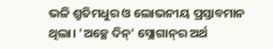ଭଳି ଶ୍ରୁତିମଧୁର ଓ ଲୋଭନୀୟ ପ୍ରସ୍ତାବମାନ ଥିଲା। 'ଅଚ୍ଛେ ଦିନ୍‌' ସ୍ଲୋଗାନ୍‌ର ଅର୍ଥ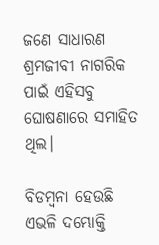ଜଣେ ସାଧାରଣ ଶ୍ରମଜୀବୀ ନାଗରିକ ପାଇଁ ଏହିସବୁ ଘୋଷଣାରେ ସମାହିତ ଥିଲ।

ବିଡମ୍ବନା ହେଉଛି ଏଭଳି ଦମ୍ଭୋକ୍ତି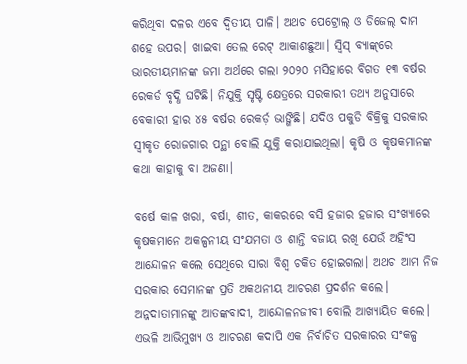କରିଥିବା ଦଳର ଏବେ ଦ୍ଵିତୀୟ ପାଳି। ଅଥଚ ପେଟ୍ରୋଲ୍‌ ଓ ଡିଜେଲ୍‌ ଦାମ ଶହେ ଉପର। ଖାଇବା ତେଲ ରେଟ୍‌ ଆକାଶଛୁଆ। ସ୍ୱିସ୍‌ ବ୍ୟାଙ୍କ୍‌ରେ ଭାରତୀୟମାନଙ୍କ ଜମା ଅର୍ଥରେ ଗଲା ୨୦୨୦ ମସିହାରେ ବିଗତ ୧୩ ବର୍ଷର ରେକର୍ଡ ବୃଦ୍ଧି ଘଟିଛି। ନିଯୁକ୍ତି ସୃଷ୍ଟି କ୍ଷେତ୍ରରେ ସରକାରୀ ତଥ୍ୟ ଅନୁସାରେ ବେକାରୀ ହାର ୪୫ ବର୍ଷର ରେକର୍ଡ଼ ଭାଙ୍ଗିଛି। ଯଦିଓ ପକୁଡି ବିକ୍ରିକୁ ସରକାର ସ୍ୱୀକୃତ ରୋଜଗାର ପନ୍ଥା ବୋଲି ଯୁକ୍ତି କରାଯାଇଥିଲା। କୃଷି ଓ କୃଷକମାନଙ୍କ କଥା କାହାକୁ ବା ଅଜଣା।

ବର୍ଷେ କାଳ ଖରା, ବର୍ଷା, ଶୀତ, କାକରରେ ବସି ହଜାର ହଜାର ସଂଖ୍ୟାରେ କୃଷକମାନେ ଅକଳ୍ପନୀୟ ସଂଯମତା ଓ ଶାନ୍ତି ବଜାୟ ରଖି ଯେଉଁ ଅହିଂସ ଆନ୍ଦୋଳନ କଲେ ସେଥିରେ ସାରା ବିଶ୍ଵ ଚକିତ ହୋଇଗଲା। ଅଥଚ ଆମ ନିଜ ସରକାର ସେମାନଙ୍କ ପ୍ରତି ଅକଥନୀୟ ଆଚରଣ ପ୍ରଦର୍ଶନ କଲେ। ଅନ୍ନଦାତାମାନଙ୍କୁ ଆତଙ୍କବାଦୀ, ଆନ୍ଦୋଳନଜୀବୀ ବୋଲି ଆଖ୍ୟାୟିତ କଲେ। ଏଭଳି ଆଭିମୁଖ୍ୟ ଓ ଆଚରଣ କଦାପି ଏକ ନିର୍ବାଚିତ ସରକାରର ସଂକଳ୍ପ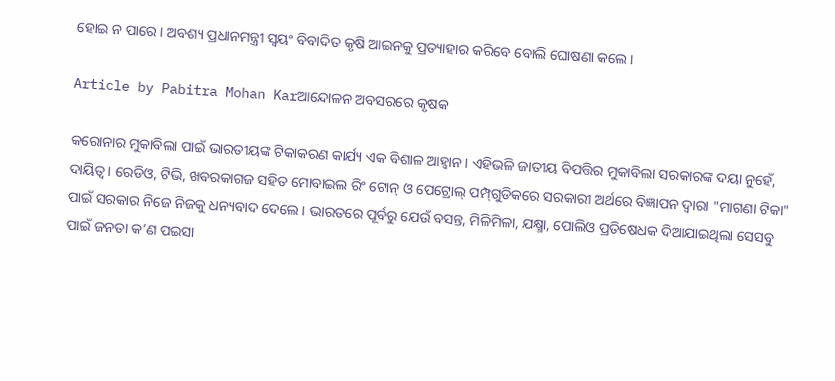ହୋଇ ନ ପାରେ। ଅବଶ୍ୟ ପ୍ରଧାନମନ୍ତ୍ରୀ ସ୍ଵୟଂ ବିବାଦିତ କୃଷି ଆଇନକୁ ପ୍ରତ୍ୟାହାର କରିବେ ବୋଲି ଘୋଷଣା କଲେ।

Article by Pabitra Mohan Karଆନ୍ଦୋଳନ ଅବସରରେ କୃଷକ

କରୋନାର ମୁକାବିଲା ପାଇଁ ଭାରତୀୟଙ୍କ ଟିକାକରଣ କାର୍ଯ୍ୟ ଏକ ବିଶାଳ ଆହ୍ୱାନ। ଏହିଭଳି ଜାତୀୟ ବିପତ୍ତିର ମୁକାବିଲା ସରକାରଙ୍କ ଦୟା ନୁହେଁ, ଦାୟିତ୍ଵ। ରେଡିଓ, ଟିଭି, ଖବରକାଗଜ ସହିତ ମୋବାଇଲ ରିଂ ଟୋନ୍‌ ଓ ପେଟ୍ରୋଲ୍‌ ପମ୍ପ୍‌ଗୁଡିକରେ ସରକାରୀ ଅର୍ଥରେ ବିଜ୍ଞାପନ ଦ୍ଵାରା "ମାଗଣା ଟିକା" ପାଇଁ ସରକାର ନିଜେ ନିଜକୁ ଧନ୍ୟବାଦ ଦେଲେ। ଭାରତରେ ପୂର୍ବରୁ ଯେଉଁ ବସନ୍ତ, ମିଳିମିଳା, ଯକ୍ଷ୍ମା, ପୋଲିଓ ପ୍ରତିଷେଧକ ଦିଆଯାଇଥିଲା ସେସବୁ ପାଇଁ ଜନତା କ’ଣ ପଇସା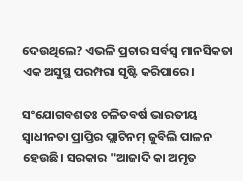ଦେଉଥିଲେ? ଏଭଳି ପ୍ରଚାର ସର୍ବସ୍ଵ ମାନସିକତା ଏକ ଅସୁସ୍ଥ ପରମ୍ପରା ସୃଷ୍ଟି କରିପାରେ।

ସଂଯୋଗବଶତଃ ଚଳିତବର୍ଷ ଭାରତୀୟ ସ୍ଵାଧୀନତା ପ୍ରାପ୍ତିର ପ୍ଲାଟିନମ୍‌ ଜୁବିଲି ପାଳନ ହେଉଛି। ସରକାର "ଆଜାଦି କା ଅମୃତ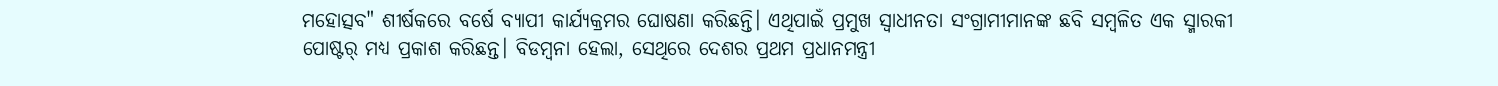ମହୋତ୍ସବ" ଶୀର୍ଷକରେ ବର୍ଷେ ବ୍ୟାପୀ କାର୍ଯ୍ୟକ୍ରମର ଘୋଷଣା କରିଛନ୍ତି। ଏଥିପାଇଁ ପ୍ରମୁଖ ସ୍ଵାଧୀନତା ସଂଗ୍ରାମୀମାନଙ୍କ ଛବି ସମ୍ବଳିତ ଏକ ସ୍ମାରକୀ ପୋଷ୍ଟର୍‌ ମଧ୍ୟ ପ୍ରକାଶ କରିଛନ୍ତ। ବିଡମ୍ବନା ହେଲା, ସେଥିରେ ଦେଶର ପ୍ରଥମ ପ୍ରଧାନମନ୍ତ୍ରୀ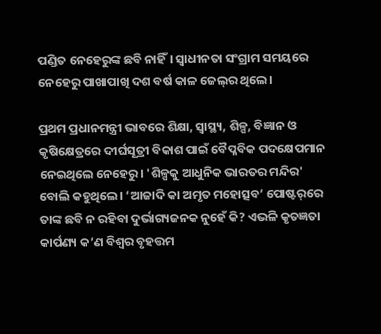ପଣ୍ଡିତ ନେହେରୁଙ୍କ ଛବି ନାହିଁ। ସ୍ଵାଧୀନତା ସଂଗ୍ରାମ ସମୟରେ ନେହେରୁ ପାଖାପାଖି ଦଶ ବର୍ଷ କାଳ ଜେଲ୍‌ର ଥିଲେ।

ପ୍ରଥମ ପ୍ରଧାନମନ୍ତ୍ରୀ ଭାବରେ ଶିକ୍ଷା, ସ୍ୱାସ୍ଥ୍ୟ, ଶିଳ୍ପ, ବିଜ୍ଞାନ ଓ କୃଷିକ୍ଷେତ୍ରରେ ଦୀର୍ଘସୂତ୍ରୀ ବିକାଶ ପାଇଁ ବୈପ୍ଳବିକ ପଦକ୍ଷେପମାନ ନେଇଥିଲେ ନେହେରୁ। 'ଶିଳ୍ପକୁ ଆଧୁନିକ ଭାରତର ମନ୍ଦିର' ବୋଲି କହୁଥିଲେ। ‘ଆଜାଦି କା ଅମୃତ ମହୋତ୍ସବ’ ପୋଷ୍ଟର୍‌ରେ ତାଙ୍କ ଛବି ନ ରହିବା ଦୁର୍ଭାଗ୍ୟଜନକ ନୁହେଁ କି? ଏଭଳି କୃତଜ୍ଞତା କାର୍ପଣ୍ୟ କ’ଣ ବିଶ୍ଵର ବୃହତ୍ତମ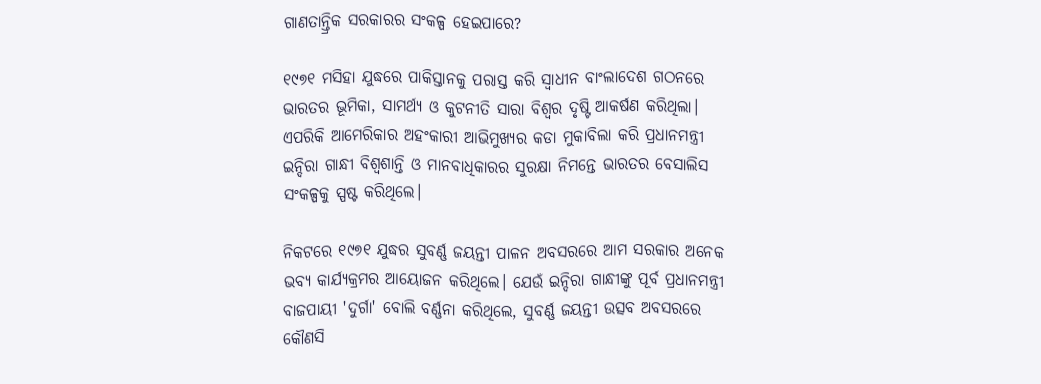ଗାଣତାନ୍ତ୍ରିକ ସରକାରର ସଂକଳ୍ପ ହେଇପାରେ?

୧୯୭୧ ମସିହା ଯୁଦ୍ଧରେ ପାକିସ୍ତାନକୁ ପରାସ୍ତ କରି ସ୍ଵାଧୀନ ବାଂଲାଦେଶ ଗଠନରେ ଭାରତର ଭୂମିକା, ସାମର୍ଥ୍ୟ ଓ କୁଟନୀତି ସାରା ବିଶ୍ଵର ଦୃଷ୍ଟି ଆକର୍ଷଣ କରିଥିଲା। ଏପରିକି ଆମେରିକାର ଅହଂକାରୀ ଆଭିମୁଖ୍ୟର କଡା ମୁକାବିଲା କରି ପ୍ରଧାନମନ୍ତ୍ରୀ ଇନ୍ଦିରା ଗାନ୍ଧୀ ବିଶ୍ଵଶାନ୍ତି ଓ ମାନବାଧିକାରର ସୁରକ୍ଷା ନିମନ୍ତେ ଭାରତର ବେସାଲିସ ସଂକଳ୍ପକୁ ସ୍ପଷ୍ଟ କରିଥିଲେ।

ନିକଟରେ ୧୯୭୧ ଯୁଦ୍ଧର ସୁବର୍ଣ୍ଣ ଜୟନ୍ତୀ ପାଳନ ଅବସରରେ ଆମ ସରକାର ଅନେକ ଭବ୍ୟ କାର୍ଯ୍ୟକ୍ରମର ଆୟୋଜନ କରିଥିଲେ। ଯେଉଁ ଇନ୍ଦିରା ଗାନ୍ଧୀଙ୍କୁ ପୂର୍ବ ପ୍ରଧାନମନ୍ତ୍ରୀ ବାଜପାୟୀ 'ଦୁର୍ଗା' ବୋଲି ବର୍ଣ୍ଣନା କରିଥିଲେ, ସୁବର୍ଣ୍ଣ ଜୟନ୍ତୀ ଉତ୍ସବ ଅବସରରେ କୌଣସି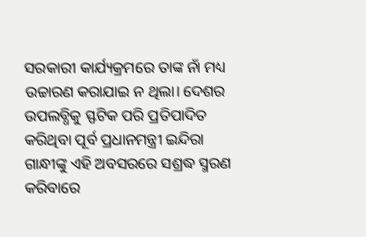ସରକାରୀ କାର୍ଯ୍ୟକ୍ରମରେ ତାଙ୍କ ନାଁ ମଧ୍ୟ ଉଚ୍ଚାରଣ କରାଯାଇ ନ ଥିଲା। ଦେଶର ଉପଲବ୍ଧିକୁ ସ୍ଫଟିକ ପରି ପ୍ରତିପାଦିତ କରିଥିବା ପୂର୍ବ ପ୍ରଧାନମନ୍ତ୍ରୀ ଇନ୍ଦିରା ଗାନ୍ଧୀଙ୍କୁ ଏହି ଅବସରରେ ସଶ୍ରଦ୍ଧ ସ୍ମରଣ କରିବାରେ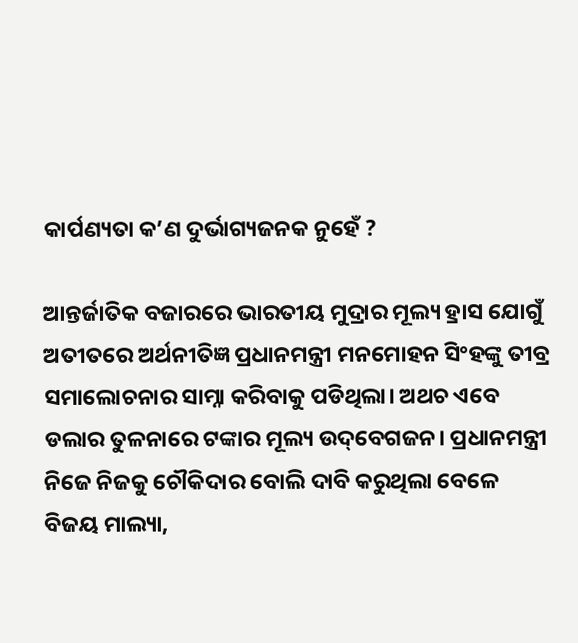କାର୍ପଣ୍ୟତା କ’ଣ ଦୁର୍ଭାଗ୍ୟଜନକ ନୁହେଁ ?

ଆନ୍ତର୍ଜାତିକ ବଜାରରେ ଭାରତୀୟ ମୁଦ୍ରାର ମୂଲ୍ୟ ହ୍ରାସ ଯୋଗୁଁ ଅତୀତରେ ଅର୍ଥନୀତିଜ୍ଞ ପ୍ରଧାନମନ୍ତ୍ରୀ ମନମୋହନ ସିଂହଙ୍କୁ ତୀବ୍ର ସମାଲୋଚନାର ସାମ୍ନା କରିବାକୁ ପଡିଥିଲା। ଅଥଚ ଏବେ ଡଲାର ତୁଳନାରେ ଟଙ୍କାର ମୂଲ୍ୟ ଉଦ୍‌ବେଗଜନ। ପ୍ରଧାନମନ୍ତ୍ରୀ ନିଜେ ନିଜକୁ ଚୌକିଦାର ବୋଲି ଦାବି କରୁଥିଲା ବେଳେ ବିଜୟ ମାଲ୍ୟା,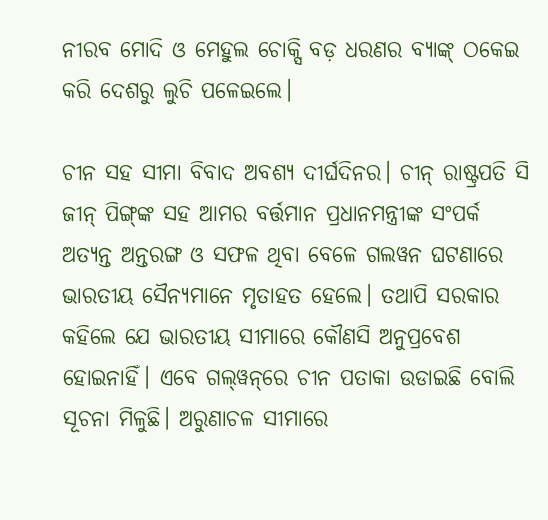ନୀରବ ମୋଦି ଓ ମେହୁଲ ଚୋକ୍ସି ବଡ଼ ଧରଣର ବ୍ୟାଙ୍କ୍‌ ଠକେଇ କରି ଦେଶରୁ ଲୁଚି ପଳେଇଲେ।

ଚୀନ ସହ ସୀମା ବିବାଦ ଅବଶ୍ୟ ଦୀର୍ଘଦିନର। ଚୀନ୍‌ ରାଷ୍ଟ୍ରପତି ସି ଜୀନ୍ ପିଙ୍ଗ୍‌ଙ୍କ ସହ ଆମର ବର୍ତ୍ତମାନ ପ୍ରଧାନମନ୍ତ୍ରୀଙ୍କ ସଂପର୍କ ଅତ୍ୟନ୍ତ ଅନ୍ତରଙ୍ଗ ଓ ସଫଳ ଥିବା ବେଳେ ଗଲୱନ ଘଟଣାରେ ଭାରତୀୟ ସୈନ୍ୟମାନେ ମୃତାହତ ହେଲେ। ତଥାପି ସରକାର କହିଲେ ଯେ ଭାରତୀୟ ସୀମାରେ କୌଣସି ଅନୁପ୍ରବେଶ ହୋଇନାହିଁ। ଏବେ ଗଲ୍‌ୱନ୍‌ରେ ଚୀନ ପତାକା ଉଡାଇଛି ବୋଲି ସୂଚନା ମିଳୁଛି। ଅରୁଣାଚଳ ସୀମାରେ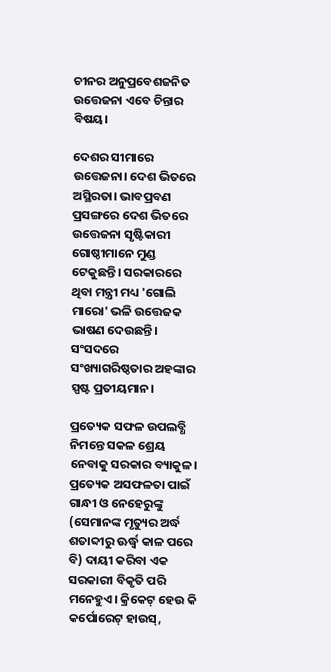ଚୀନର ଅନୁପ୍ରବେଶଜନିତ ଉତ୍ତେଜନା ଏବେ ଚିନ୍ତାର ବିଷୟ।

ଦେଶର ସୀମାରେ ଉତ୍ତେଜନା। ଦେଶ ଭିତରେ ଅସ୍ଥିରତା। ଭାବପ୍ରବଣ ପ୍ରସଙ୍ଗରେ ଦେଶ ଭିତରେ ଉତ୍ତେଜନା ସୃଷ୍ଟିକାରୀ ଗୋଷ୍ଠୀମାନେ ମୁଣ୍ଡ ଟେକୁଛନ୍ତି। ସରକାରରେ ଥିବା ମନ୍ତ୍ରୀ ମଧ୍ୟ 'ଗୋଲି ମାରୋ' ଭଳି ଉତ୍ତେଜକ ଭାଷଣ ଦେଉଛନ୍ତି। ସଂସଦରେ ସଂଖ୍ୟାଗରିଷ୍ଠତାର ଅହଙ୍କାର ସ୍ପଷ୍ଟ ପ୍ରତୀୟମାନ।

ପ୍ରତ୍ୟେକ ସଫଳ ଉପଲବ୍ଧି ନିମନ୍ତେ ସକଳ ଶ୍ରେୟ ନେବାକୁ ସରକାର ବ୍ୟାକୁଳ। ପ୍ରତ୍ୟେକ ଅସଫଳତା ପାଇଁ ଗାନ୍ଧୀ ଓ ନେହେରୁଙ୍କୁ (ସେମାନଙ୍କ ମୃତ୍ୟୁର ଅର୍ଦ୍ଧ ଶତାବ୍ଦୀରୁ ଊର୍ଦ୍ଧ୍ଵ କାଳ ପରେ ବି) ଦାୟୀ କରିବା ଏକ ସରକାରୀ ବିକୃତି ପରି ମନେହୁଏ। କ୍ରିକେଟ୍‌ ହେଉ କି କର୍ପୋରେଟ୍‌ ହାଉସ୍‌,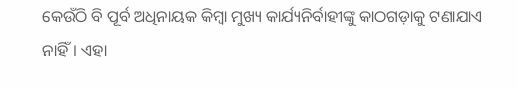କେଉଁଠି ବି ପୂର୍ବ ଅଧିନାୟକ କିମ୍ବା ମୁଖ୍ୟ କାର୍ଯ୍ୟନିର୍ବାହୀଙ୍କୁ କାଠଗଡ଼ାକୁ ଟଣାଯାଏ ନାହିଁ। ଏହା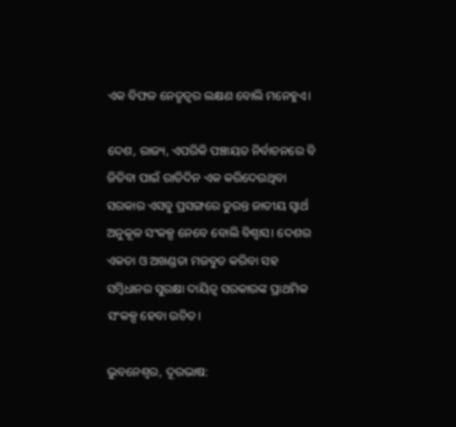ଏକ ବିଫଳ ନେତୃତ୍ଵର ଲକ୍ଷଣ ବୋଲି ମନେହୁଏ।

ଦେଶ, ରାଜ୍ୟ, ଏପରିକି ପଞ୍ଚାୟତ ନିର୍ବାଚନରେ ବି ଜିତିବା ପାଇଁ ରାତିଦିନ ଏକ କରିଦେଉଥିବା ସରକାର ଏସବୁ ପ୍ରସଙ୍ଗରେ ତୁରନ୍ତ ଜାତୀୟ ସ୍ଵାର୍ଥ ଅନୁକୂଳ ସଂକଳ୍ପ ନେବେ ବୋଲି ବିଶ୍ଵାସ। ଦେଶର ଏକତା ଓ ଅଖଣ୍ଡତା ମଜବୁତ କରିବା ସହ ସମ୍ବିଧାନର ସୁରକ୍ଷା ଦାୟିତ୍ୱ ସରକାରଙ୍କ ପ୍ରାଥମିକ ସଂକଳ୍ପ ହେବା ଉଚିତ।

ଭୁବନେଶ୍ୱର, ଦୂରଭାଷ: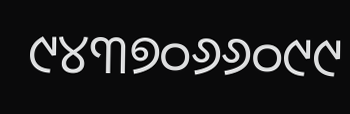୯୪୩୭୦୬୬୦୯୯